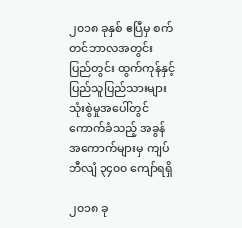၂၀၁၈ ခုနှစ် ဧပြီမှ စက်တင်ဘာလအတွင်း ပြည်တွင်း ထွက်ကုန်နှင့် ပြည်သူပြည်သားများ သုံးစွဲမှုအပေါ်တွင် ကောက်ခံသည့် အခွန်အကောက်များမှ ကျပ်ဘီလျံ ၃၄၀၀ ကျော်ရရှိ

၂၀၁၈ ခု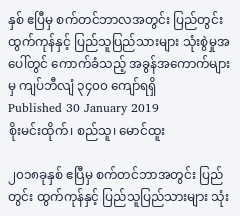နှစ် ဧပြီမှ စက်တင်ဘာလအတွင်း ပြည်တွင်း ထွက်ကုန်နှင့် ပြည်သူပြည်သားများ သုံးစွဲမှုအပေါ်တွင် ကောက်ခံသည့် အခွန်အကောက်များမှ ကျပ်ဘီလျံ ၃၄၀၀ ကျော်ရရှိ
Published 30 January 2019
စိုးမင်းထိုက်၊ စည်သူ၊ မောင်ထူး

၂၀၁၈ခုနှစ် ဧပြီမှ စက်တင်ဘာအတွင်း ပြည်တွင်း ထွက်ကုန်နှင့် ပြည်သူပြည်သားများ သုံး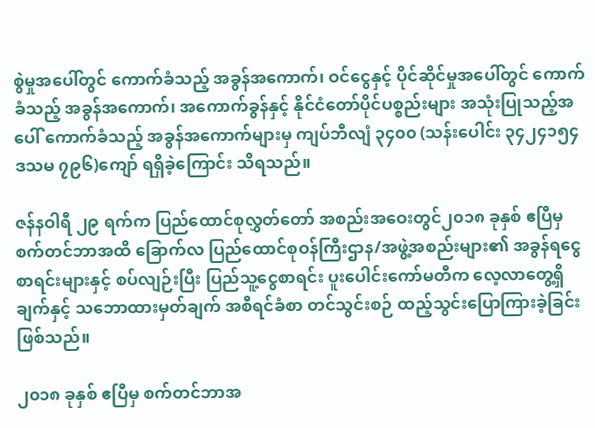စွဲမှုအပေါ်တွင် ကောက်ခံသည့် အခွန်အကောက်၊ ဝင်ငွေနှင့် ပိုင်ဆိုင်မှုအပေါ်တွင် ကောက်ခံသည့် အခွန်အကောက်၊ အကောက်ခွန်နှင့် နိုင်ငံတော်ပိုင်ပစ္စည်းများ အသုံးပြုသည့်အပေါ် ကောက်ခံသည့် အခွန်အကောက်များမှ ကျပ်ဘီလျံ ၃၄၀၀ (သန်းပေါင်း ၃၄၂၄၁၅၄ ဒသမ ၇၉၆)ကျော် ရရှိခဲ့ကြောင်း သိရသည်။

ဇန်နဝါရီ ၂၉ ရက်က ပြည်ထောင်စုလွှတ်တော် အစည်းအဝေးတွင်၂၀၁၈ ခုနှစ် ဧပြီမှ စက်တင်ဘာအထိ ခြောက်လ ပြည်ထောင်စုဝန်ကြီးဌာန/အဖွဲ့အစည်းများ၏ အခွန်ရငွေစာရင်းများနှင့် စပ်လျဉ်းပြီး ပြည်သူ့ငွေစာရင်း ပူးပေါင်းကော်မတီက လေ့လာတွေ့ရှိချက်နှင့် သဘောထားမှတ်ချက် အစီရင်ခံစာ တင်သွင်းစဉ် ထည့်သွင်းပြောကြားခဲ့ခြင်း ဖြစ်သည်။

၂၀၁၈ ခုနှစ် ဧပြီမှ စက်တင်ဘာအ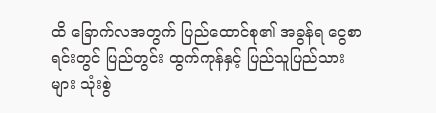ထိ ခြောက်လအတွက် ပြည်ထောင်စု၏ အခွန်ရ ငွေစာရင်းတွင် ပြည်တွင်း ထွက်ကုန်နှင့် ပြည်သူပြည်သားများ သုံးစွဲ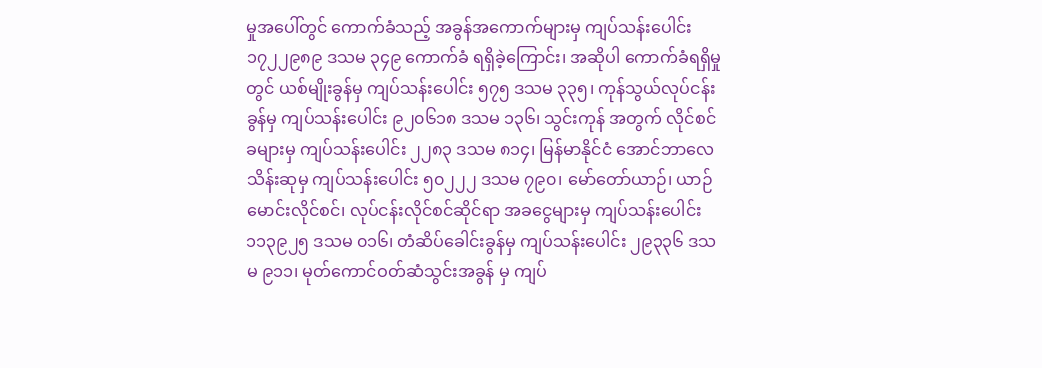မှုအပေါ်တွင် ကောက်ခံသည့် အခွန်အကောက်များမှ ကျပ်သန်းပေါင်း ၁၇၂၂၉၈၉ ဒသမ ၃၄၉ ကောက်ခံ ရရှိခဲ့ကြောင်း၊ အဆိုပါ ကောက်ခံရရှိမှုတွင် ယစ်မျိုးခွန်မှ ကျပ်သန်းပေါင်း ၅၇၅ ဒသမ ၃၃၅၊ ကုန်သွယ်လုပ်ငန်းခွန်မှ ကျပ်သန်းပေါင်း ၉၂၀၆၁၈ ဒသမ ၁၃၆၊ သွင်းကုန် အတွက် လိုင်စင်ခများမှ ကျပ်သန်းပေါင်း ၂၂၈၃ ဒသမ ၈၁၄၊ မြန်မာနိုင်ငံ အောင်ဘာလေ သိန်းဆုမှ ကျပ်သန်းပေါင်း ၅၀၂၂၂ ဒသမ ၇၉၀၊ မော်တော်ယာဉ်၊ ယာဉ်မောင်းလိုင်စင်၊ လုပ်ငန်းလိုင်စင်ဆိုင်ရာ အခငွေများမှ ကျပ်သန်းပေါင်း ၁၁၃၉၂၅ ဒသမ ၀၁၆၊ တံဆိပ်ခေါင်းခွန်မှ ကျပ်သန်းပေါင်း ၂၉၃၃၆ ဒသမ ၉၁၁၊ မုတ်ကောင်ဝတ်ဆံသွင်းအခွန် မှ ကျပ်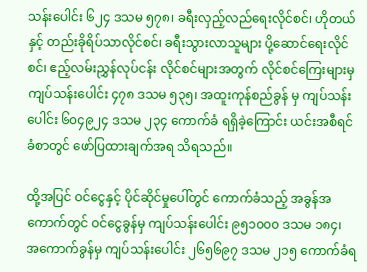သန်းပေါင်း ၆၂၄ ဒသမ ၅၇၈၊ ခရီးလှည့်လည်ရေးလိုင်စင်၊ ဟိုတယ်နှင့် တည်းခိုရိပ်သာလိုင်စင်၊ ခရီးသွားလာသူများ ပို့ဆောင်ရေးလိုင်စင်၊ ဧည့်လမ်းညွှန်လုပ်ငန်း လိုင်စင်များအတွက် လိုင်စင်ကြေးများမှ ကျပ်သန်းပေါင်း ၄၇၈ ဒသမ ၅၃၅၊ အထူးကုန်စည်ခွန် မှ ကျပ်သန်းပေါင်း ၆၀၄၉၂၄ ဒသမ ၂၃၄ ကောက်ခံ ရရှိခဲ့ကြောင်း ယင်းအစီရင်ခံစာတွင် ဖော်ပြထားချက်အရ သိရသည်။

ထို့အပြင် ဝင်ငွေနှင့် ပိုင်ဆိုင်မှုပေါ်တွင် ကောက်ခံသည့် အခွန်အကောက်တွင် ဝင်ငွေခွန်မှ ကျပ်သန်းပေါင်း ၉၅၁၀၀၀ ဒသမ ၁၈၄၊ အကောက်ခွန်မှ ကျပ်သန်းပေါင်း ၂၆၅၆၉၇ ဒသမ ၂၁၅ ကောက်ခံရ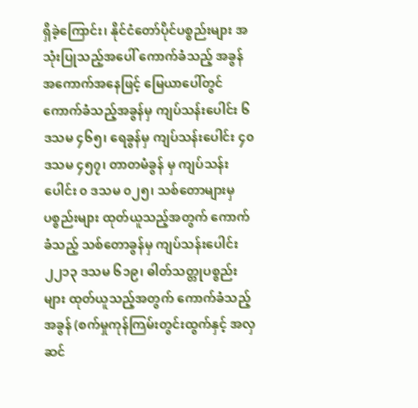ရှိခဲ့ကြောင်း၊ နိုင်ငံတော်ပိုင်ပစ္စည်းများ အသုံးပြုသည့်အပေါ် ကောက်ခံသည့် အခွန်အကောက်အနေဖြင့် မြေယာပေါ်တွင် ကောက်ခံသည့်အခွန်မှ ကျပ်သန်းပေါင်း ၆ ဒသမ ၄၆၅၊ ရေခွန်မှ ကျပ်သန်းပေါင်း ၄၀ ဒသမ ၄၅၇၊ တာတမံခွန် မှ ကျပ်သန်းပေါင်း ၀ ဒသမ ၀၂၅၊ သစ်တောများမှ ပစ္စည်းများ ထုတ်ယူသည့်အတွက် ကောက်ခံသည့် သစ်တောခွန်မှ ကျပ်သန်းပေါင်း ၂၂၁၃ ဒသမ ၆၁၉၊ ဓါတ်သတ္တုပစ္စည်းများ ထုတ်ယူသည့်အတွက် ကောက်ခံသည့် အခွန် (စက်မှုကုန်ကြမ်းတွင်းထွက်နှင့် အလှဆင်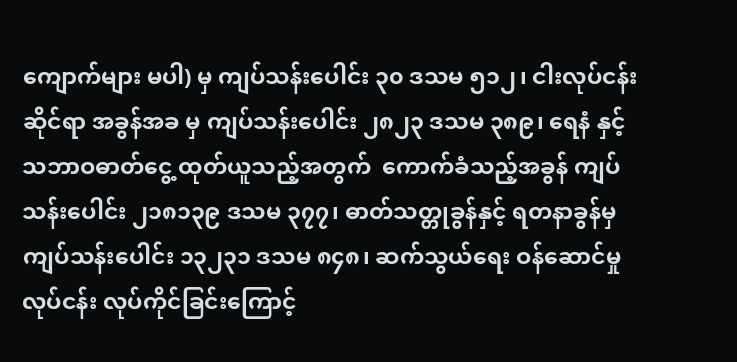ကျောက်များ မပါ) မှ ကျပ်သန်းပေါင်း ၃၀ ဒသမ ၅၁၂၊ ငါးလုပ်ငန်းဆိုင်ရာ အခွန်အခ မှ ကျပ်သန်းပေါင်း ၂၈၂၃ ဒသမ ၃၈၉၊ ရေနံ နှင့် သဘာဝဓာတ်ငွေ့ ထုတ်ယူသည့်အတွက်  ကောက်ခံသည့်အခွန် ကျပ်သန်းပေါင်း ၂၁၈၁၃၉ ဒသမ ၃၇၇၊ ဓာတ်သတ္တုခွန်နှင့် ရတနာခွန်မှ ကျပ်သန်းပေါင်း ၁၃၂၃၁ ဒသမ ၈၄၈၊ ဆက်သွယ်ရေး ဝန်ဆောင်မှုလုပ်ငန်း လုပ်ကိုင်ခြင်းကြောင့်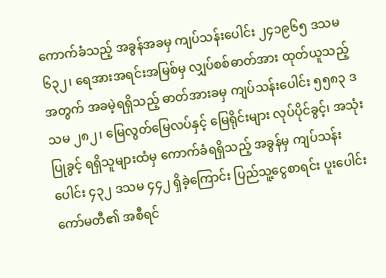ကောက်ခံသည့် အခွန်အခမှ ကျပ်သန်းပေါင်း ၂၄၁၉၆၅ ဒသမ ၆၃၂၊ ရေအားအရင်းအမြစ်မှ လျှပ်စစ်ဓာတ်အား ထုတ်ယူသည့်အတွက် အခမဲ့ရရှိသည့် ဓာတ်အားခမှ ကျပ်သန်းပေါင်း ၅၅၈၃ ဒသမ ၂၈၂၊ မြေလွတ်မြေလပ်နှင့် မြေရိုင်းများ လုပ်ပိုင်ခွင့်၊ အသုံးပြုခွင့် ရရှိသူများထံမှ ကောက်ခံရရှိသည့် အခွန်မှ ကျပ်သန်းပေါင်း ၄၃၂ ဒသမ ၄၄၂ ရှိခဲ့ကြောင်း ပြည်သူ့ငွေစာရင်း ပူးပေါင်းကော်မတီ၏ အစီရင်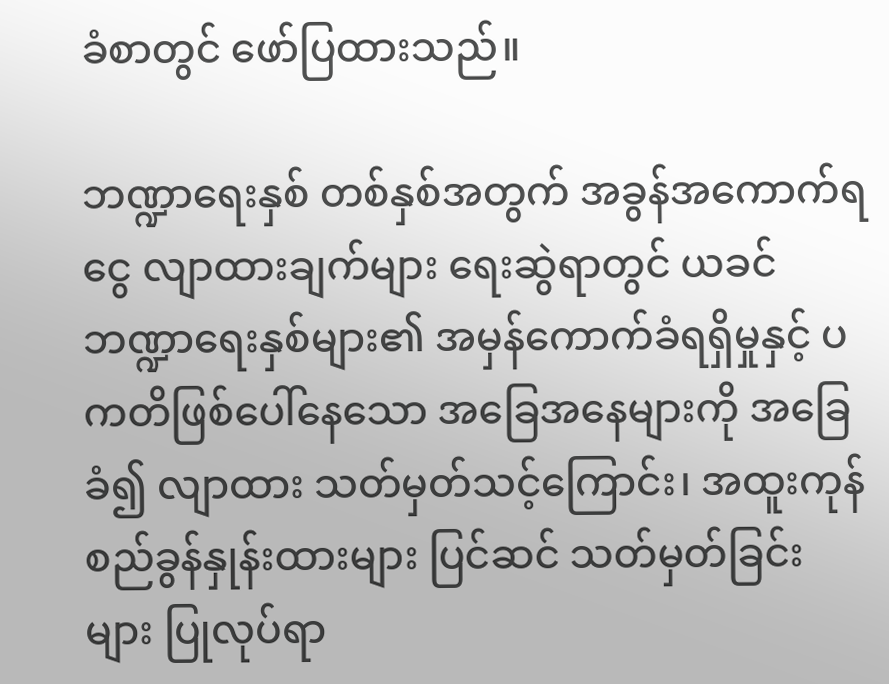ခံစာတွင် ဖော်ပြထားသည်။

ဘဏ္ဍာရေးနှစ် တစ်နှစ်အတွက် အခွန်အကောက်ရငွေ လျာထားချက်များ ရေးဆွဲရာတွင် ယခင်ဘဏ္ဍာရေးနှစ်များ၏ အမှန်ကောက်ခံရရှိမှုနှင့် ပကတိဖြစ်ပေါ်နေသော အခြေအနေများကို အခြေခံ၍ လျာထား သတ်မှတ်သင့်ကြောင်း၊ အထူးကုန်စည်ခွန်နှုန်းထားများ ပြင်ဆင် သတ်မှတ်ခြင်းများ ပြုလုပ်ရာ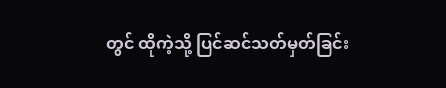တွင် ထိုကဲ့သို့ ပြင်ဆင်သတ်မှတ်ခြင်း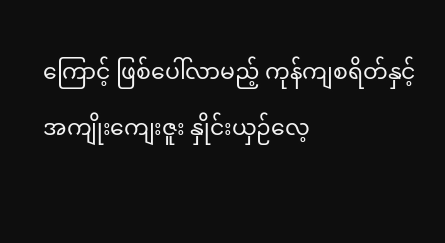ကြောင့် ဖြစ်ပေါ်လာမည့် ကုန်ကျစရိတ်နှင့် အကျိုးကျေးဇူး နှိုင်းယှဉ်လေ့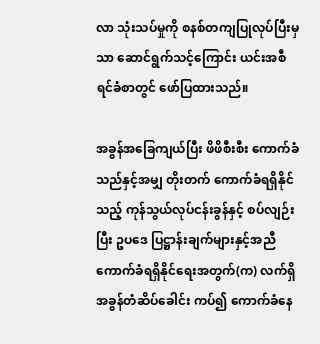လာ သုံးသပ်မှုကို စနစ်တကျပြုလုပ်ပြီးမှသာ ဆောင်ရွက်သင့်ကြောင်း ယင်းအစီရင်ခံစာတွင် ဖော်ပြထားသည်။

အခွန်အခြေကျယ်ပြီး ဖိဖိစီးစီး ကောက်ခံသည်နှင့်အမျှ တိုးတက် ကောက်ခံရရှိနိုင်သည့် ကုန်သွယ်လုပ်ငန်းခွန်နှင့် စပ်လျဉ်းပြီး ဥပဒေ ပြဋ္ဌာန်းချက်များနှင့်အညီ ကောက်ခံရရှိနိုင်ရေးအတွက်(က) လက်ရှိ အခွန်တံဆိပ်ခေါင်း ကပ်၍ ကောက်ခံနေ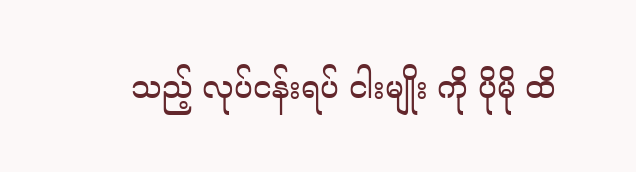သည့် လုပ်ငန်းရပ် ငါးမျိုး ကို ပိုမို ထိ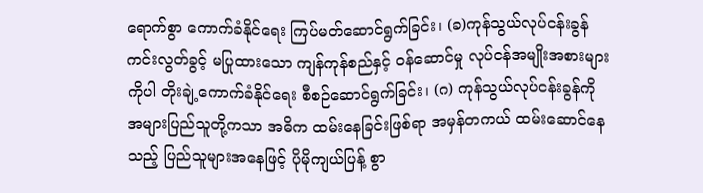ရောက်စွာ ကောက်ခံနိုင်ရေး ကြပ်မတ်ဆောင်ရွက်ခြင်း၊ (ခ)ကုန်သွယ်လုပ်ငန်းခွန် ကင်းလွတ်ခွင့် မပြုထားသော ကျန်ကုန်စည်နှင့် ဝန်ဆောင်မှု လုပ်ငန်အမျိုးအစားများကိုပါ တိုးချဲ့ကောက်ခံနိုင်ရေး စီစဉ်ဆောင်ရွက်ခြင်း၊ (ဂ) ကုန်သွယ်လုပ်ငန်းခွန်ကို အများပြည်သူတို့ကသာ အဓိက ထမ်းနေခြင်းဖြစ်ရာ အမှန်တကယ် ထမ်းဆောင်နေသည့် ပြည်သူများအနေဖြင့် ပိုမိုကျယ်ပြန့် စွာ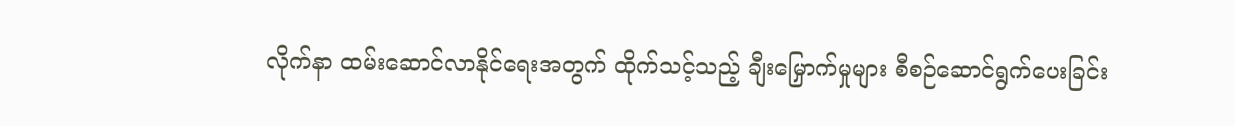လိုက်နာ ထမ်းဆောင်လာနိုင်ရေးအတွက် ထိုက်သင့်သည့် ချီးမြှောက်မှုများ စီစဉ်ဆောင်ရွက်ပေးခြင်း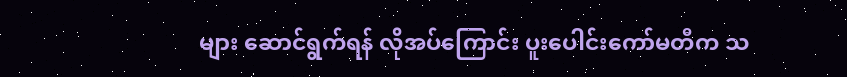များ ဆောင်ရွက်ရန် လိုအပ်ကြောင်း ပူးပေါင်းကော်မတီက သ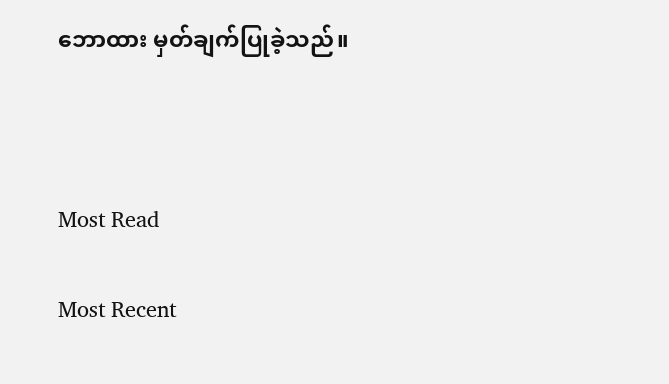ဘောထား မှတ်ချက်ပြုခဲ့သည်။



Most Read

Most Recent